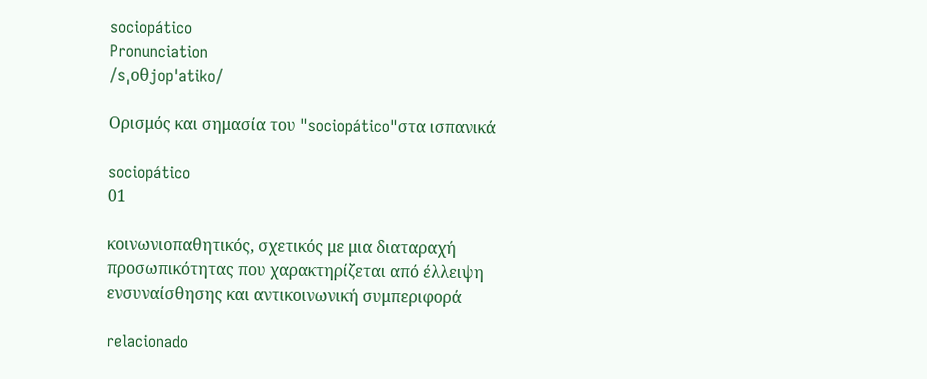sociopático
Pronunciation
/sˌoθjopˈatiko/

Ορισμός και σημασία του "sociopático"στα ισπανικά

sociopático
01

κοινωνιοπαθητικός, σχετικός με μια διαταραχή προσωπικότητας που χαρακτηρίζεται από έλλειψη ενσυναίσθησης και αντικοινωνική συμπεριφορά

relacionado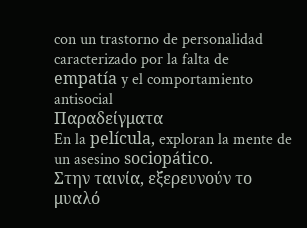con un trastorno de personalidad caracterizado por la falta de empatía y el comportamiento antisocial
Παραδείγματα
En la película, exploran la mente de un asesino sociopático.
Στην ταινία, εξερευνούν το μυαλό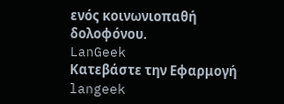ενός κοινωνιοπαθή δολοφόνου.
LanGeek
Κατεβάστε την Εφαρμογή
langeek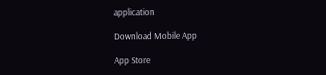application

Download Mobile App

App Store